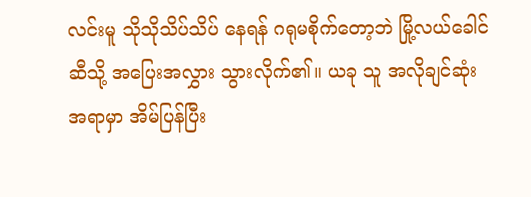လင်းမူ သိုသိုသိပ်သိပ် နေရန် ဂရုမစိုက်တော့ဘဲ မြို့လယ်ခေါင်ဆီသို့ အပြေးအလွှား သွားလိုက်၏။ ယခု သူ အလိုချင်ဆုံး အရာမှာ အိမ်ပြန်ပြီး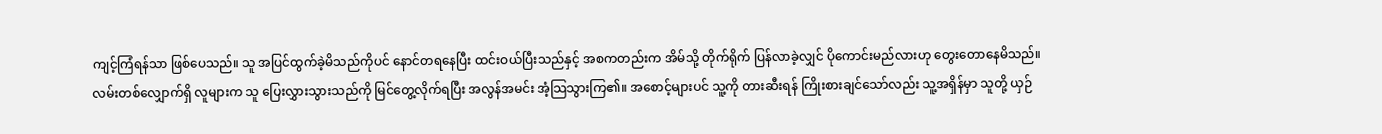ကျင့်ကြံရန်သာ ဖြစ်ပေသည်။ သူ အပြင်ထွက်ခဲ့မိသည်ကိုပင် နောင်တရနေပြီး ထင်းဝယ်ပြီးသည်နှင့် အစကတည်းက အိမ်သို့ တိုက်ရိုက် ပြန်လာခဲ့လျှင် ပိုကောင်းမည်လားဟု တွေးတောနေမိသည်။
လမ်းတစ်လျှောက်ရှိ လူများက သူ ပြေးလွှားသွားသည်ကို မြင်တွေ့လိုက်ရပြီး အလွန်အမင်း အံ့သြသွားကြ၏။ အစောင့်များပင် သူ့ကို တားဆီးရန် ကြိုးစားချင်သော်လည်း သူ့အရှိန်မှာ သူတို့ ယှဉ်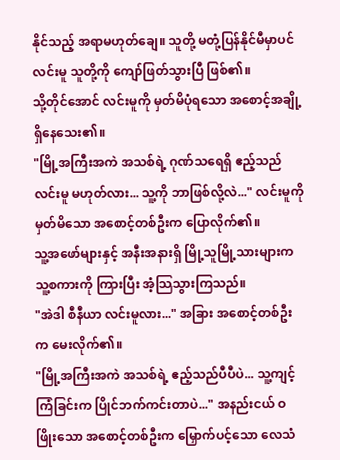နိုင်သည့် အရာမဟုတ်ချေ။ သူတို့ မတုံ့ပြန်နိုင်မီမှာပင် လင်းမူ သူတို့ကို ကျော်ဖြတ်သွားပြီ ဖြစ်၏။
သို့တိုင်အောင် လင်းမူကို မှတ်မိပုံရသော အစောင့်အချို့ ရှိနေသေး၏။
"မြို့အကြီးအကဲ အသစ်ရဲ့ ဂုဏ်သရေရှိ ဧည့်သည် လင်းမူ မဟုတ်လား... သူ့ကို ဘာဖြစ်လို့လဲ..." လင်းမူကို မှတ်မိသော အစောင့်တစ်ဦးက ပြောလိုက်၏။
သူ့အဖော်များနှင့် အနီးအနားရှိ မြို့သူမြို့သားများက သူ့စကားကို ကြားပြီး အံ့သြသွားကြသည်။
"အဲဒါ စီနီယာ လင်းမူလား..." အခြား အစောင့်တစ်ဦးက မေးလိုက်၏။
"မြို့အကြီးအကဲ အသစ်ရဲ့ ဧည့်သည်ပီပီပဲ... သူ့ကျင့်ကြံခြင်းက ပြိုင်ဘက်ကင်းတာပဲ..." အနည်းငယ် ဝဖြိုးသော အစောင့်တစ်ဦးက မြှောက်ပင့်သော လေသံ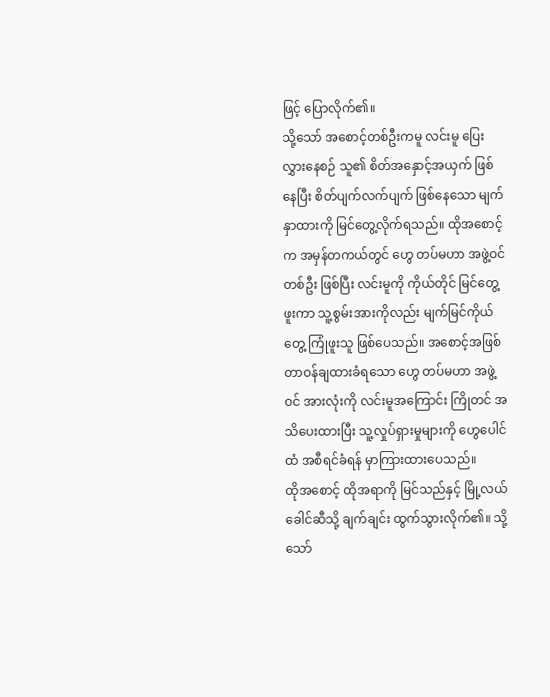ဖြင့် ပြောလိုက်၏။
သို့သော် အစောင့်တစ်ဦးကမူ လင်းမူ ပြေးလွှားနေစဉ် သူ၏ စိတ်အနှောင့်အယှက် ဖြစ်နေပြီး စိတ်ပျက်လက်ပျက် ဖြစ်နေသော မျက်နှာထားကို မြင်တွေ့လိုက်ရသည်။ ထိုအစောင့်က အမှန်တကယ်တွင် ဟွေ တပ်မဟာ အဖွဲ့ဝင် တစ်ဦး ဖြစ်ပြီး လင်းမူကို ကိုယ်တိုင် မြင်တွေ့ဖူးကာ သူ့စွမ်းအားကိုလည်း မျက်မြင်ကိုယ်တွေ့ ကြုံဖူးသူ ဖြစ်ပေသည်။ အစောင့်အဖြစ် တာဝန်ချထားခံရသော ဟွေ တပ်မဟာ အဖွဲ့ဝင် အားလုံးကို လင်းမူအကြောင်း ကြိုတင် အသိပေးထားပြီး သူ့လှုပ်ရှားမှုများကို ဟွေပေါင်ထံ အစီရင်ခံရန် မှာကြားထားပေသည်။
ထိုအစောင့် ထိုအရာကို မြင်သည်နှင့် မြို့လယ်ခေါင်ဆီသို့ ချက်ချင်း ထွက်သွားလိုက်၏။ သို့သော်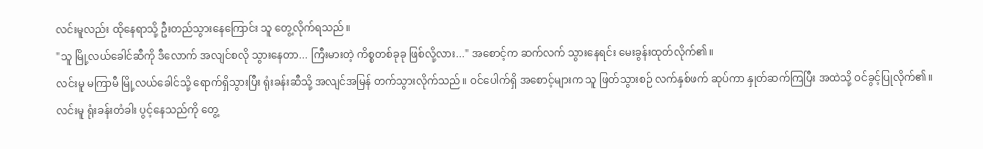လင်းမူလည်း ထိုနေရာသို့ ဦးတည်သွားနေကြောင်း သူ တွေ့လိုက်ရသည်။
"သူ မြို့လယ်ခေါင်ဆီကို ဒီလောက် အလျင်စလို သွားနေတာ... ကြီးမားတဲ့ ကိစ္စတစ်ခုခု ဖြစ်လို့လား..." အစောင့်က ဆက်လက် သွားနေရင်း မေးခွန်းထုတ်လိုက်၏။
လင်းမူ မကြာမီ မြို့လယ်ခေါင်သို့ ရောက်ရှိသွားပြီး ရုံးခန်းဆီသို့ အလျင်အမြန် တက်သွားလိုက်သည်။ ဝင်ပေါက်ရှိ အစောင့်များက သူ ဖြတ်သွားစဉ် လက်နှစ်ဖက် ဆုပ်ကာ နှုတ်ဆက်ကြပြီး အထဲသို့ ဝင်ခွင့်ပြုလိုက်၏။ လင်းမူ ရုံးခန်းတံခါး ပွင့်နေသည်ကို တွေ့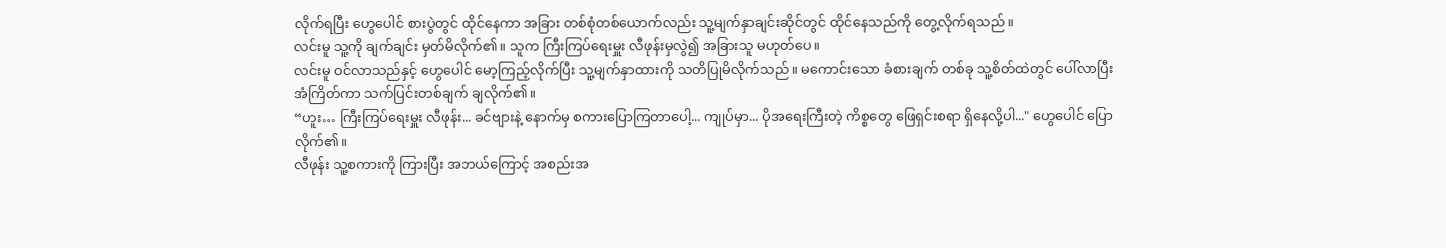လိုက်ရပြီး ဟွေပေါင် စားပွဲတွင် ထိုင်နေကာ အခြား တစ်စုံတစ်ယောက်လည်း သူ့မျက်နှာချင်းဆိုင်တွင် ထိုင်နေသည်ကို တွေ့လိုက်ရသည်။
လင်းမူ သူ့ကို ချက်ချင်း မှတ်မိလိုက်၏။ သူက ကြီးကြပ်ရေးမှူး လီဖုန်းမှလွဲ၍ အခြားသူ မဟုတ်ပေ။
လင်းမူ ဝင်လာသည်နှင့် ဟွေပေါင် မော့ကြည့်လိုက်ပြီး သူ့မျက်နှာထားကို သတိပြုမိလိုက်သည်။ မကောင်းသော ခံစားချက် တစ်ခု သူ့စိတ်ထဲတွင် ပေါ်လာပြီး အံကြိတ်ကာ သက်ပြင်းတစ်ချက် ချလိုက်၏။
“ဟူး… ကြီးကြပ်ရေးမှူး လီဖုန်း... ခင်ဗျားနဲ့ နောက်မှ စကားပြောကြတာပေါ့... ကျုပ်မှာ... ပိုအရေးကြီးတဲ့ ကိစ္စတွေ ဖြေရှင်းစရာ ရှိနေလို့ပါ..." ဟွေပေါင် ပြောလိုက်၏။
လီဖုန်း သူ့စကားကို ကြားပြီး အဘယ်ကြောင့် အစည်းအ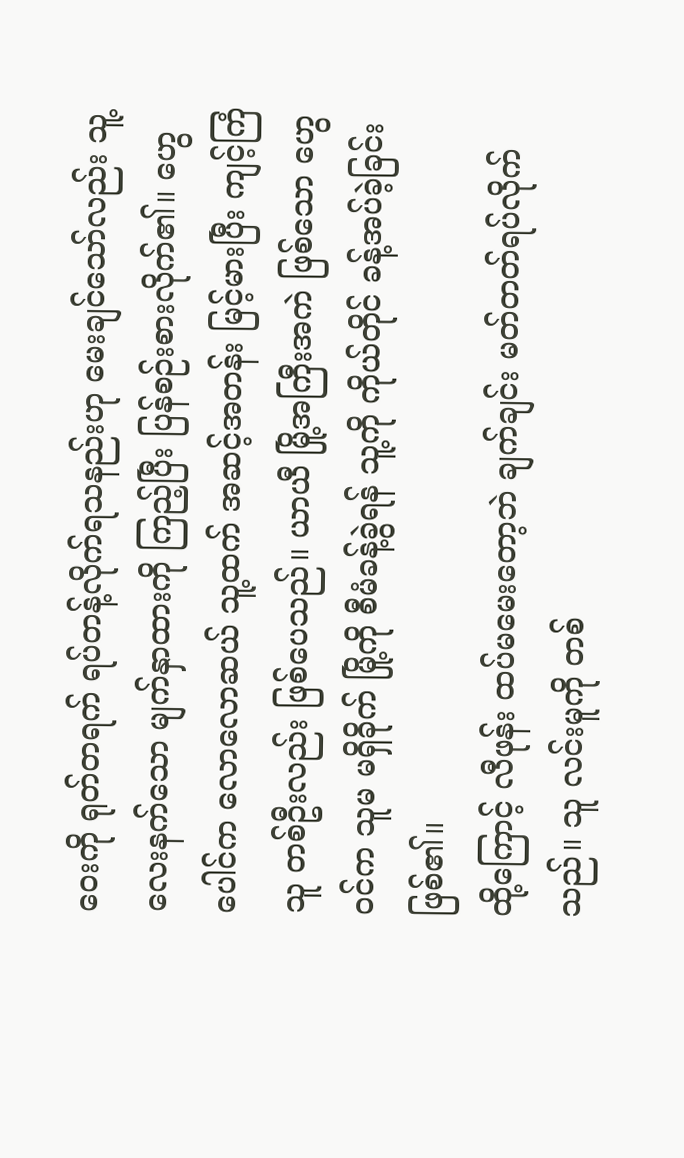ဝေးကို ရုတ်တရက် ရပ်တန့်လိုက်ရသနည်းဟု မေးချင်သော်လည်း သူ့လေးနက်သော မျက်နှာထားကို ကြည့်ပြီး ပြန်စဉ်းစားလိုက်၏။ ဟွေပေါင်က လောလောဆယ် သူ့ထက် အဆင့်အတန်း မြင့်မားပြီး ကျင့်ကြံသူ တစ်ဦးလည်း ဖြစ်ပေသည်။ ယာယီ မြို့အကြီးအကဲ ဖြစ်သော ဟွေဝင်က သူမ မရှိခိုက် မြို့ကို စီမံခန့်ခွဲရန် သူ့ကို ကိုယ်တိုင် ခန့်အပ်ခဲ့ခြင်း ဖြစ်၏။
ထို့ကြောင့် လီဖုန်း ထပ်မမေးတော့ဘဲ ချက်ချင်း မတ်တတ်ရပ်လိုက်သည်။ သူ လင်းမူကို တစ်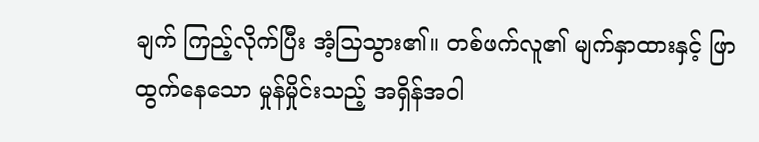ချက် ကြည့်လိုက်ပြီး အံ့သြသွား၏။ တစ်ဖက်လူ၏ မျက်နှာထားနှင့် ဖြာထွက်နေသော မှုန်မှိုင်းသည့် အရှိန်အဝါ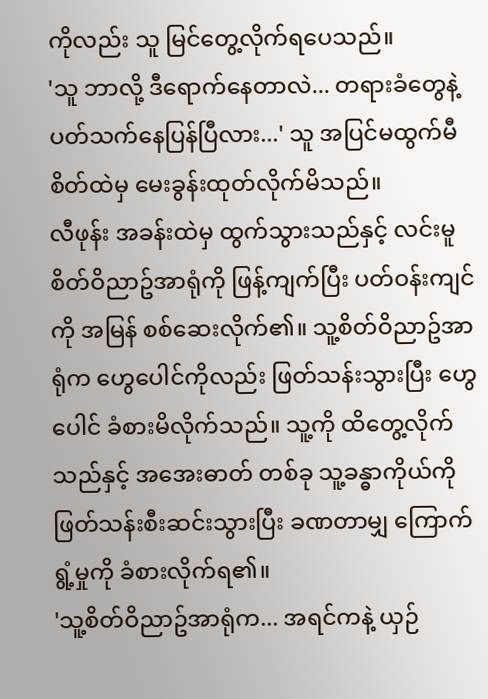ကိုလည်း သူ မြင်တွေ့လိုက်ရပေသည်။
'သူ ဘာလို့ ဒီရောက်နေတာလဲ... တရားခံတွေနဲ့ ပတ်သက်နေပြန်ပြီလား...' သူ အပြင်မထွက်မီ စိတ်ထဲမှ မေးခွန်းထုတ်လိုက်မိသည်။
လီဖုန်း အခန်းထဲမှ ထွက်သွားသည်နှင့် လင်းမူ စိတ်ဝိညာဥ်အာရုံကို ဖြန့်ကျက်ပြီး ပတ်ဝန်းကျင်ကို အမြန် စစ်ဆေးလိုက်၏။ သူ့စိတ်ဝိညာဥ်အာရုံက ဟွေပေါင်ကိုလည်း ဖြတ်သန်းသွားပြီး ဟွေပေါင် ခံစားမိလိုက်သည်။ သူ့ကို ထိတွေ့လိုက်သည်နှင့် အအေးဓာတ် တစ်ခု သူ့ခန္ဓာကိုယ်ကို ဖြတ်သန်းစီးဆင်းသွားပြီး ခဏတာမျှ ကြောက်ရွံ့မှုကို ခံစားလိုက်ရ၏။
'သူ့စိတ်ဝိညာဥ်အာရုံက... အရင်ကနဲ့ ယှဉ်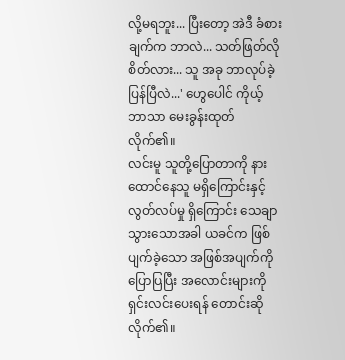လို့မရဘူး... ပြီးတော့ အဲဒီ ခံစားချက်က ဘာလဲ... သတ်ဖြတ်လိုစိတ်လား... သူ အခု ဘာလုပ်ခဲ့ပြန်ပြီလဲ...' ဟွေပေါင် ကိုယ့်ဘာသာ မေးခွန်းထုတ်လိုက်၏။
လင်းမူ သူတို့ပြောတာကို နားထောင်နေသူ မရှိကြောင်းနှင့် လွတ်လပ်မှု ရှိကြောင်း သေချာသွားသောအခါ ယခင်က ဖြစ်ပျက်ခဲ့သော အဖြစ်အပျက်ကို ပြောပြပြီး အလောင်းများကို ရှင်းလင်းပေးရန် တောင်းဆိုလိုက်၏။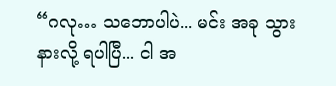“ဂလု… သဘောပါပဲ... မင်း အခု သွားနားလို့ ရပါပြီ... ငါ အ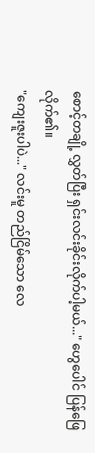စောင့်တချို့ လွှတ်ပြီး ရှင်းလင်းခိုင်းလိုက်ပါ့မယ်..." ဟွေပေါင် ပြန်ဖြေလိုက်၏။
"ကျေးဇူးပါပဲ..." လင်းမူ တည်ငြိမ်သော လေ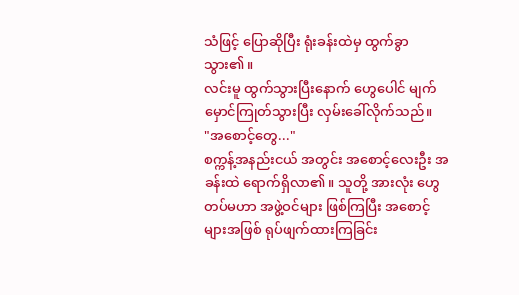သံဖြင့် ပြောဆိုပြီး ရုံးခန်းထဲမှ ထွက်ခွာသွား၏။
လင်းမူ ထွက်သွားပြီးနောက် ဟွေပေါင် မျက်မှောင်ကြုတ်သွားပြီး လှမ်းခေါ်လိုက်သည်။
"အစောင့်တွေ..."
စက္ကန့်အနည်းငယ် အတွင်း အစောင့်လေးဦး အခန်းထဲ ရောက်ရှိလာ၏။ သူတို့ အားလုံး ဟွေ တပ်မဟာ အဖွဲ့ဝင်များ ဖြစ်ကြပြီး အစောင့်များအဖြစ် ရုပ်ဖျက်ထားကြခြင်း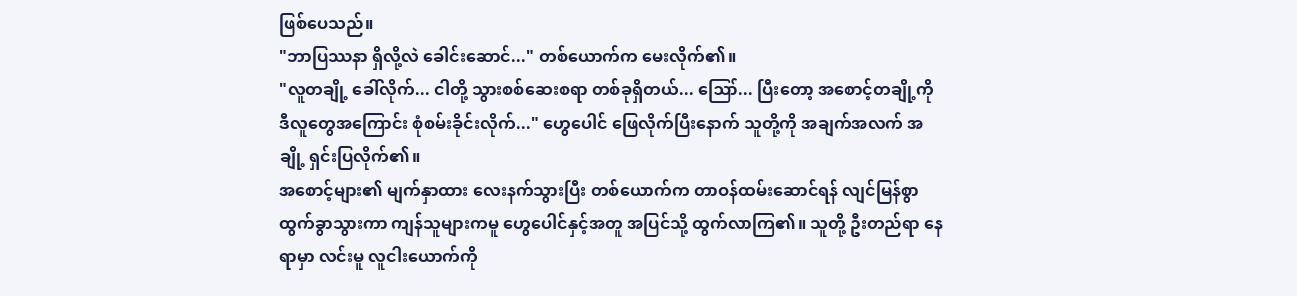ဖြစ်ပေသည်။
"ဘာပြဿနာ ရှိလို့လဲ ခေါင်းဆောင်..." တစ်ယောက်က မေးလိုက်၏။
"လူတချို့ ခေါ်လိုက်... ငါတို့ သွားစစ်ဆေးစရာ တစ်ခုရှိတယ်... ဪ... ပြီးတော့ အစောင့်တချို့ကို ဒီလူတွေအကြောင်း စုံစမ်းခိုင်းလိုက်..." ဟွေပေါင် ဖြေလိုက်ပြီးနောက် သူတို့ကို အချက်အလက် အချို့ ရှင်းပြလိုက်၏။
အစောင့်များ၏ မျက်နှာထား လေးနက်သွားပြီး တစ်ယောက်က တာဝန်ထမ်းဆောင်ရန် လျင်မြန်စွာ ထွက်ခွာသွားကာ ကျန်သူများကမူ ဟွေပေါင်နှင့်အတူ အပြင်သို့ ထွက်လာကြ၏။ သူတို့ ဦးတည်ရာ နေရာမှာ လင်းမူ လူငါးယောက်ကို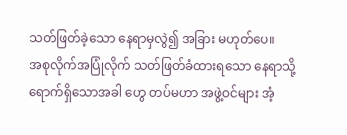သတ်ဖြတ်ခဲ့သော နေရာမှလွဲ၍ အခြား မဟုတ်ပေ။
အစုလိုက်အပြုံလိုက် သတ်ဖြတ်ခံထားရသော နေရာသို့ ရောက်ရှိသောအခါ ဟွေ တပ်မဟာ အဖွဲ့ဝင်များ အံ့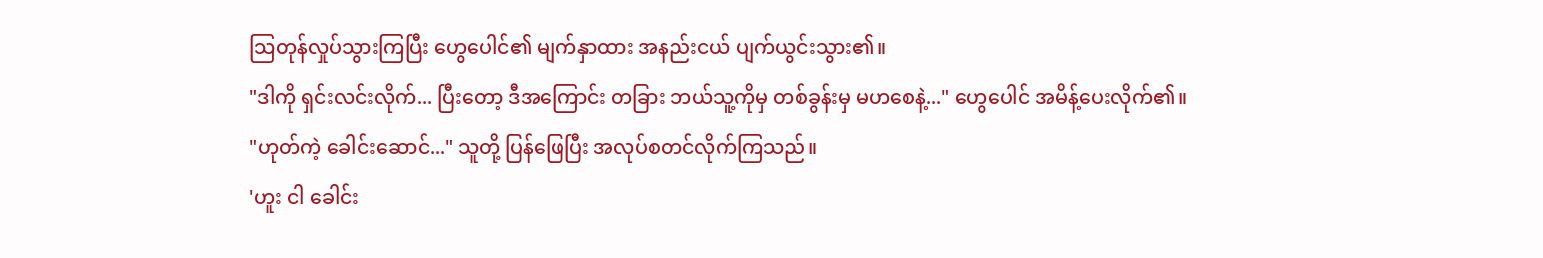သြတုန်လှုပ်သွားကြပြီး ဟွေပေါင်၏ မျက်နှာထား အနည်းငယ် ပျက်ယွင်းသွား၏။
"ဒါကို ရှင်းလင်းလိုက်... ပြီးတော့ ဒီအကြောင်း တခြား ဘယ်သူ့ကိုမှ တစ်ခွန်းမှ မဟစေနဲ့..." ဟွေပေါင် အမိန့်ပေးလိုက်၏။
"ဟုတ်ကဲ့ ခေါင်းဆောင်..." သူတို့ ပြန်ဖြေပြီး အလုပ်စတင်လိုက်ကြသည်။
'ဟူး ငါ ခေါင်း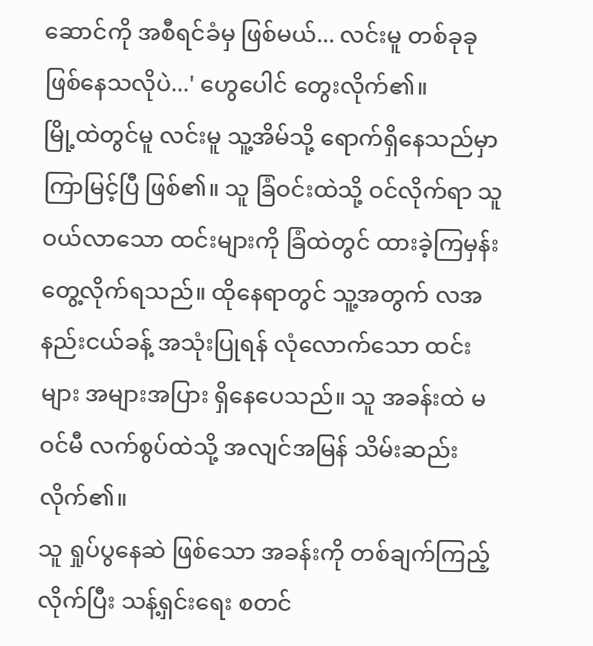ဆောင်ကို အစီရင်ခံမှ ဖြစ်မယ်... လင်းမူ တစ်ခုခု ဖြစ်နေသလိုပဲ...' ဟွေပေါင် တွေးလိုက်၏။
မြို့ထဲတွင်မူ လင်းမူ သူ့အိမ်သို့ ရောက်ရှိနေသည်မှာ ကြာမြင့်ပြီ ဖြစ်၏။ သူ ခြံဝင်းထဲသို့ ဝင်လိုက်ရာ သူ ဝယ်လာသော ထင်းများကို ခြံထဲတွင် ထားခဲ့ကြမှန်း တွေ့လိုက်ရသည်။ ထိုနေရာတွင် သူ့အတွက် လအနည်းငယ်ခန့် အသုံးပြုရန် လုံလောက်သော ထင်းများ အများအပြား ရှိနေပေသည်။ သူ အခန်းထဲ မဝင်မီ လက်စွပ်ထဲသို့ အလျင်အမြန် သိမ်းဆည်းလိုက်၏။
သူ ရှုပ်ပွနေဆဲ ဖြစ်သော အခန်းကို တစ်ချက်ကြည့်လိုက်ပြီး သန့်ရှင်းရေး စတင်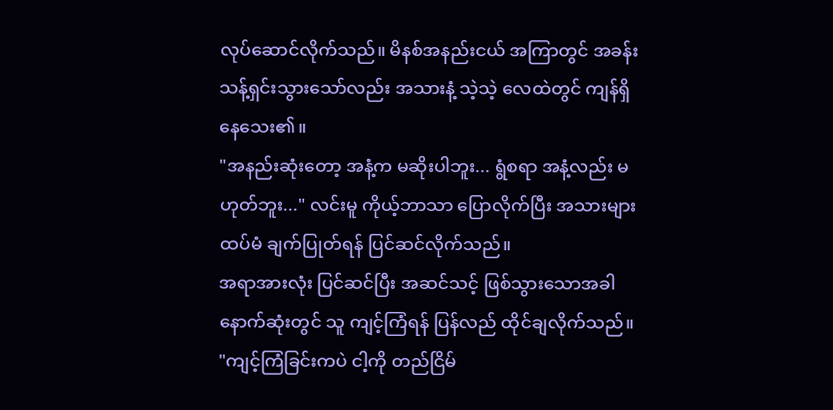လုပ်ဆောင်လိုက်သည်။ မိနစ်အနည်းငယ် အကြာတွင် အခန်း သန့်ရှင်းသွားသော်လည်း အသားနံ့ သဲ့သဲ့ လေထဲတွင် ကျန်ရှိနေသေး၏။
"အနည်းဆုံးတော့ အနံ့က မဆိုးပါဘူး... ရွံစရာ အနံ့လည်း မဟုတ်ဘူး..." လင်းမူ ကိုယ့်ဘာသာ ပြောလိုက်ပြီး အသားများ ထပ်မံ ချက်ပြုတ်ရန် ပြင်ဆင်လိုက်သည်။
အရာအားလုံး ပြင်ဆင်ပြီး အဆင်သင့် ဖြစ်သွားသောအခါ နောက်ဆုံးတွင် သူ ကျင့်ကြံရန် ပြန်လည် ထိုင်ချလိုက်သည်။
"ကျင့်ကြံခြင်းကပဲ ငါ့ကို တည်ငြိမ်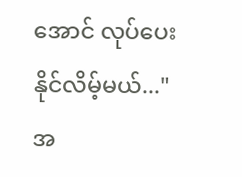အောင် လုပ်ပေးနိုင်လိမ့်မယ်..."
အ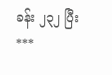ခန်း ၂၃၂ ပြီး
***